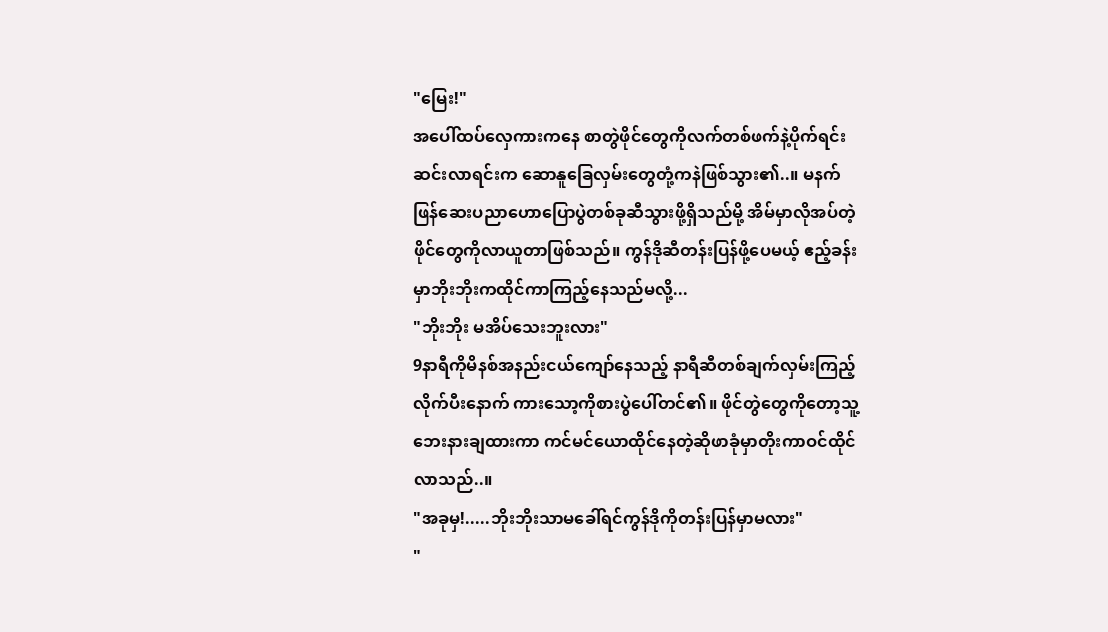"မြေး!"
အပေါ်ထပ်လှေကားကနေ စာတွဲဖိုင်တွေကိုလက်တစ်ဖက်နဲ့ပိုက်ရင်းဆင်းလာရင်းက ဆောနူခြေလှမ်းတွေတုံ့ကနဲဖြစ်သွား၏..။ မနက်ဖြန်ဆေးပညာဟောပြောပွဲတစ်ခုဆီသွားဖို့ရှိသည်မို့ အိမ်မှာလိုအပ်တဲ့ဖိုင်တွေကိုလာယူတာဖြစ်သည်။ ကွန်ဒိုဆီတန်းပြန်ဖို့ပေမယ့် ဧည့်ခန်းမှာဘိုးဘိုးကထိုင်ကာကြည့်နေသည်မလို့...
"ဘိုးဘိုး မအိပ်သေးဘူးလား"
9နာရီကိုမိနစ်အနည်းငယ်ကျော်နေသည့် နာရီဆီတစ်ချက်လှမ်းကြည့်လိုက်ပီးနောက် ကားသော့ကိုစားပွဲပေါ်တင်၏။ ဖိုင်တွဲတွေကိုတော့သူ့ဘေးနားချထားကာ ကင်မင်ယောထိုင်နေတဲ့ဆိုဖာခုံမှာတိုးကာဝင်ထိုင်လာသည်..။
"အခုမှ!.....ဘိုးဘိုးသာမခေါ်ရင်ကွန်ဒိုကိုတန်းပြန်မှာမလား"
"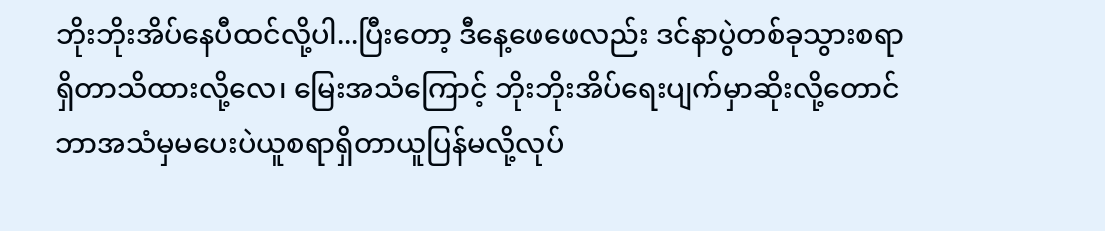ဘိုးဘိုးအိပ်နေပီထင်လို့ပါ...ပြီးတော့ ဒီနေ့ဖေဖေလည်း ဒင်နာပွဲတစ်ခုသွားစရာရှိတာသိထားလို့လေ၊ မြေးအသံကြောင့် ဘိုးဘိုးအိပ်ရေးပျက်မှာဆိုးလို့တောင် ဘာအသံမှမပေးပဲယူစရာရှိတာယူပြန်မလို့လုပ်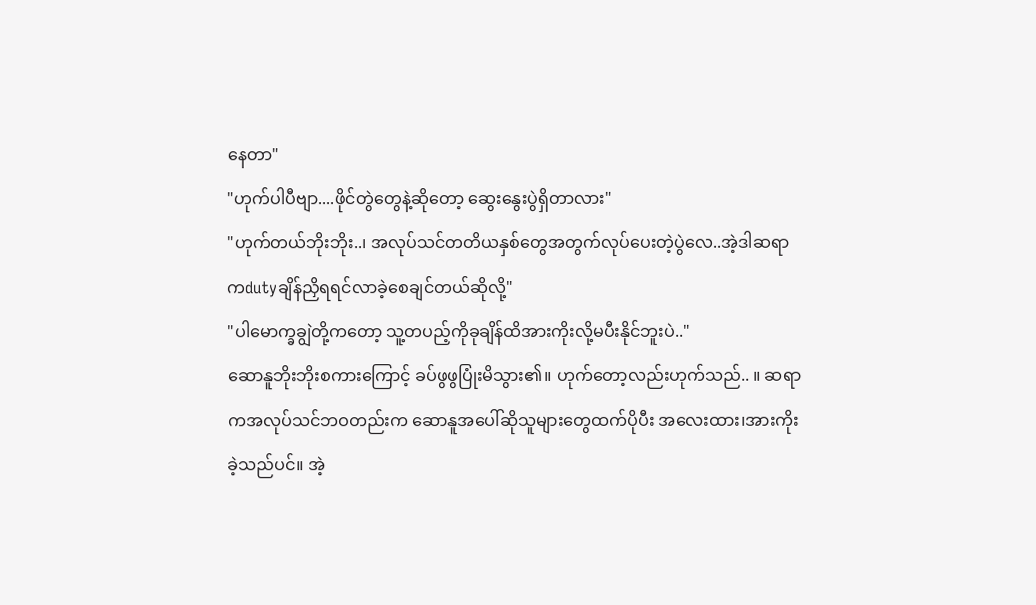နေတာ"
"ဟုက်ပါပီဗျာ....ဖိုင်တွဲတွေနဲ့ဆိုတော့ ဆွေးနွေးပွဲရှိတာလား"
"ဟုက်တယ်ဘိုးဘိုး..၊ အလုပ်သင်တတိယနှစ်တွေအတွက်လုပ်ပေးတဲ့ပွဲလေ..အဲ့ဒါဆရာကdutyချိန်ညှိရရင်လာခဲ့စေချင်တယ်ဆိုလို့"
"ပါမောက္ခချွဲတို့ကတော့ သူ့တပည့်ကိုခုချိန်ထိအားကိုးလို့မပီးနိုင်ဘူးပဲ.."
ဆောနူဘိုးဘိုးစကားကြောင့် ခပ်ဖွဖွပြုံးမိသွား၏။ ဟုက်တော့လည်းဟုက်သည်.. ။ ဆရာကအလုပ်သင်ဘဝတည်းက ဆောနူအပေါ်ဆိုသူများတွေထက်ပိုပီး အလေးထား၊အားကိုးခဲ့သည်ပင်။ အဲ့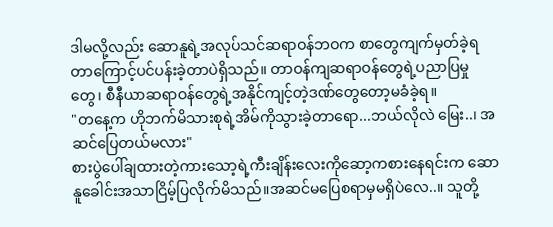ဒါမလို့လည်း ဆောနူရဲ့အလုပ်သင်ဆရာဝန်ဘဝက စာတွေကျက်မှတ်ခဲ့ရတာကြောင့်ပင်ပန်းခဲ့တာပဲရှိသည်။ တာဝန်ကျဆရာဝန်တွေရဲ့ပညာပြမှုတွေ၊ စီနီယာဆရာဝန်တွေရဲ့အနိုင်ကျင့်တဲ့ဒဏ်တွေတော့မခံခဲ့ရ။
"တနေ့က ဟိုဘက်မိသားစုရဲ့အိမ်ကိုသွားခဲ့တာရော...ဘယ်လိုလဲ မြေး..၊ အဆင်ပြေတယ်မလား"
စားပွဲပေါ်ချထားတဲ့ကားသော့ရဲ့ကီးချိန်းလေးကိုဆော့ကစားနေရင်းက ဆောနူခေါင်းအသာငြိမ့်ပြလိုက်မိသည်။အဆင်မပြေစရာမှမရှိပဲလေ..။ သူတို့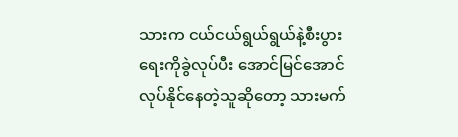သားက ငယ်ငယ်ရွယ်ရွယ်နဲ့စီးပွားရေးကိုခွဲလုပ်ပီး အောင်မြင်အောင်လုပ်နိုင်နေတဲ့သူဆိုတော့ သားမက်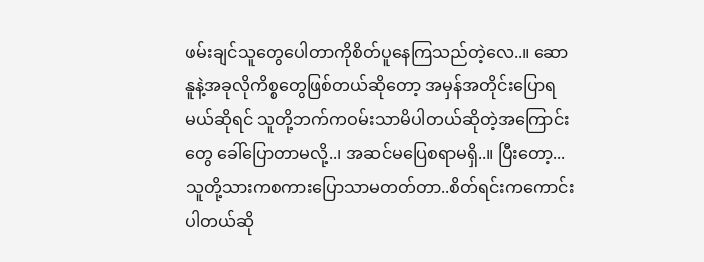ဖမ်းချင်သူတွေပေါတာကိုစိတ်ပူနေကြသည်တဲ့လေ..။ ဆောနူနဲ့အခုလိုကိစ္စတွေဖြစ်တယ်ဆိုတော့ အမှန်အတိုင်းပြောရမယ်ဆိုရင် သူတို့ဘက်ကဝမ်းသာမိပါတယ်ဆိုတဲ့အကြောင်းတွေ ခေါ်ပြောတာမလို့..၊ အဆင်မပြေစရာမရှိ..။ ပြီးတော့... သူတို့သားကစကားပြောသာမတတ်တာ..စိတ်ရင်းကကောင်းပါတယ်ဆို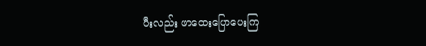ပီးလည်း ဖာထေးပြောပေးကြ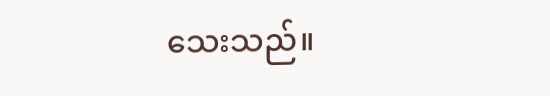သေးသည်။